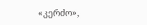«კერძო»,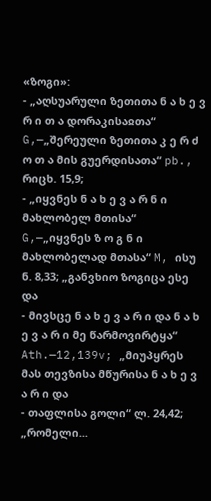«ზოგი»:
- „აღსუარული ზეთითა ნ ა ხ ე ვ რ ი თ ა დორაკისაჲთა“ G,—„შერეული ზეთითა კ ე რ ძ ო თ ა მის გუერდისათა“ pb., რიცხ. 15,9;
- „იყვნეს ნ ა ხ ე ვ ა რ ნ ი მახლობელ მთისა“ G,—„იყვნეს ზ ო გ ნ ი მახლობელად მთასა“ M, ისუ ნ. 8,33; „განვხიო ზოგიცა ესე და
- მივსცე ნ ა ხ ე ვ ა რ ი და ნ ა ხ ე ვ ა რ ი მე წარმოვირტყა“ Ath.—12,139v; „მიუპყრეს მას თევზისა მწურისა ნ ა ხ ე ვ ა რ ი და
- თაფლისა გოლი“ ლ. 24,42; „რომელი...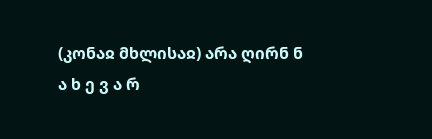(კონაჲ მხლისაჲ) არა ღირნ ნ ა ხ ე ვ ა რ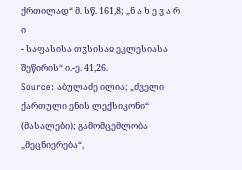ქრთილად“ მ. სწ. 161,8; „ნ ა ხ ე ვ ა რ ი
- საფასისა თჳსისაჲ ეკლესიასა შეწირის“ ი.-ე. 41,26.
Source: აბულაძე ილია; „ძველი ქართული ენის ლექსიკონი“ (მასალები); გამომცემლობა „მეცნიერება“,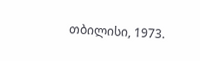თბილისი, 1973.